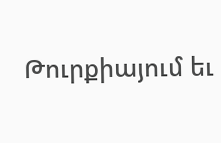Թուրքիայում եւ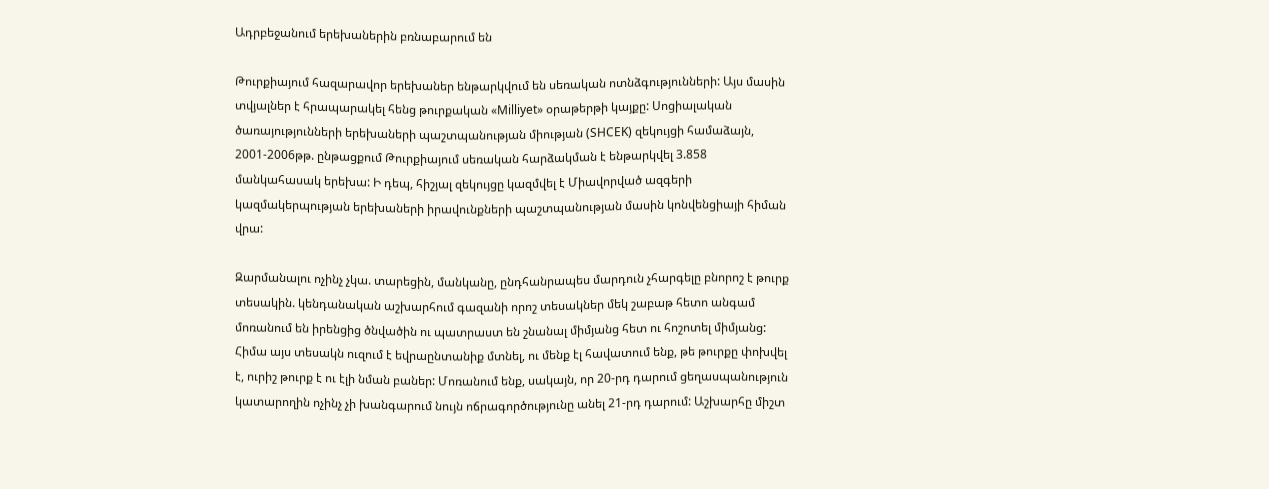Ադրբեջանում երեխաներին բռնաբարում են

Թուրքիայում հազարավոր երեխաներ ենթարկվում են սեռական ոտնձգությունների: Այս մասին տվյալներ է հրապարակել հենց թուրքական «Milliyet» օրաթերթի կայքը: Սոցիալական ծառայությունների երեխաների պաշտպանության միության (SHCEK) զեկույցի համաձայն, 2001-2006թթ. ընթացքում Թուրքիայում սեռական հարձակման է ենթարկվել 3.858 մանկահասակ երեխա: Ի դեպ, հիշյալ զեկույցը կազմվել է Միավորված ազգերի կազմակերպության երեխաների իրավունքների պաշտպանության մասին կոնվենցիայի հիման վրա:

Զարմանալու ոչինչ չկա. տարեցին, մանկանը, ընդհանրապես մարդուն չհարգելը բնորոշ է թուրք տեսակին. կենդանական աշխարհում գազանի որոշ տեսակներ մեկ շաբաթ հետո անգամ մոռանում են իրենցից ծնվածին ու պատրաստ են շնանալ միմյանց հետ ու հոշոտել միմյանց: Հիմա այս տեսակն ուզում է եվրաընտանիք մտնել, ու մենք էլ հավատում ենք, թե թուրքը փոխվել է, ուրիշ թուրք է ու էլի նման բաներ: Մոռանում ենք, սակայն, որ 20-րդ դարում ցեղասպանություն կատարողին ոչինչ չի խանգարում նույն ոճրագործությունը անել 21-րդ դարում: Աշխարհը միշտ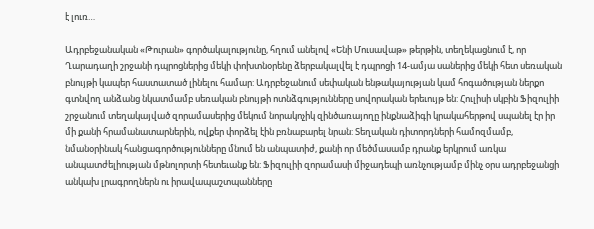է լուռ…

Ադրբեջանական «Թուրան» գործակալությունը, հղում անելով «Ենի Մուսավաթ» թերթին, տեղեկացնում է, որ Ղարադաղի շրջանի դպրոցներից մեկի փոխտնօրենը ձերբակալվել է դպրոցի 14-ամյա սաներից մեկի հետ սեռական բնույթի կապեր հաստատած լինելու համար: Ադրբեջանում սեփական ենթակայության կամ հոգածության ներքո գտնվող անձանց նկատմամբ սեռական բնույթի ոտնձգությունները սովորական երեւույթ են: Հուլիսի սկբին Ֆիզուլիի շրջանում տեղակայված զորամասերից մեկում նորակոչիկ զինծառայողը ինքնաձիգի կրակահերթով սպանել էր իր մի քանի հրամանատարներին, ովքեր փորձել էին բռնաբարել նրան: Տեղական դիտորդների համոզմամբ, նմանօրինակ հանցագործությունները մնում են անպատիժ, քանի որ մեծմասամբ դրանք երկրում առկա անպատժելիության մթնոլորտի հետեւանք են: Ֆիզուլիի զորամասի միջադեպի առնչությամբ մինչ օրս ադրբեջանցի անկախ լրագրողներն ու իրավապաշտպանները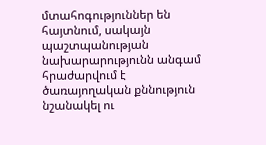մտահոգություններ են հայտնում, սակայն պաշտպանության նախարարությունն անգամ հրաժարվում է ծառայողական քննություն նշանակել ու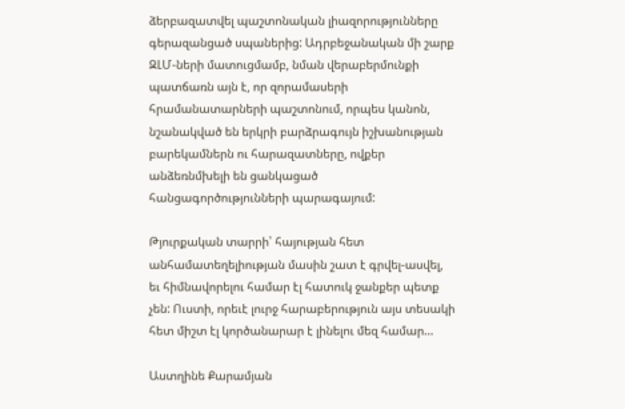ձերբազատվել պաշտոնական լիազորությունները գերազանցած սպաներից: Ադրբեջանական մի շարք ԶԼՄ-ների մատուցմամբ, նման վերաբերմունքի պատճառն այն է, որ զորամասերի հրամանատարների պաշտոնում, որպես կանոն, նշանակված են երկրի բարձրագույն իշխանության բարեկամներն ու հարազատները, ովքեր անձեռնմխելի են ցանկացած հանցագործությունների պարագայում:

Թյուրքական տարրի՝ հայության հետ անհամատեղելիության մասին շատ է գրվել-ասվել, եւ հիմնավորելու համար էլ հատուկ ջանքեր պետք չեն: Ուստի, որեւէ լուրջ հարաբերություն այս տեսակի հետ միշտ էլ կործանարար է լինելու մեզ համար…

Աստղինե Քարամյան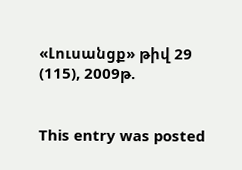«Լուսանցք» թիվ 29 (115), 2009թ.


This entry was posted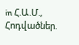in Հ.Ա.Մ., Հոդվածներ.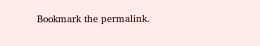Bookmark the permalink.